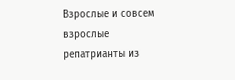Взрослые и совсем взрослые репатрианты из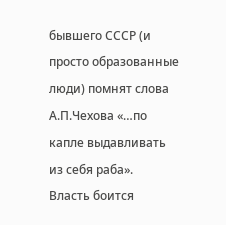бывшего СССР (и просто образованные люди) помнят слова А.П.Чехова «…по капле выдавливать из себя раба».
Власть боится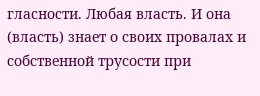гласности. Любая власть. И она (власть) знает о своих провалах и собственной трусости при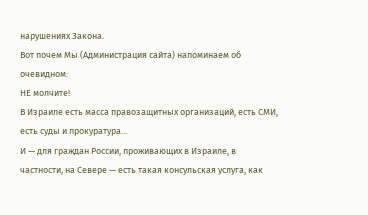нарушениях Закона.
Вот почем Мы (Администрация сайта) напоминаем об очевидном:
НЕ молчите!
В Израиле есть масса правозащитных организаций, есть СМИ, есть суды и прокуратура…
И — для граждан России, проживающих в Израиле, в частности, на Севере — есть такая консульская услуга, как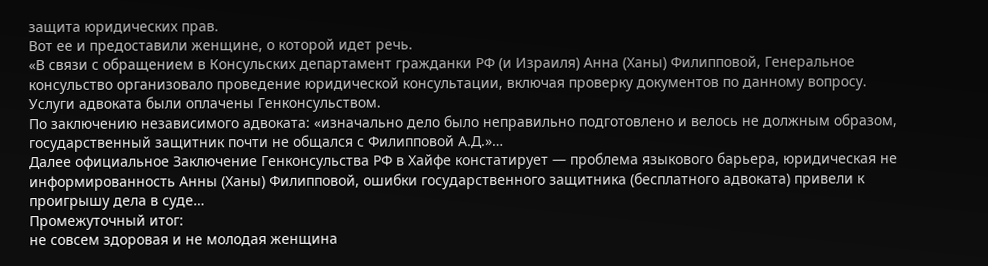защита юридических прав.
Вот ее и предоставили женщине, о которой идет речь.
«В связи с обращением в Консульских департамент гражданки РФ (и Израиля) Анна (Ханы) Филипповой, Генеральное консульство организовало проведение юридической консультации, включая проверку документов по данному вопросу. Услуги адвоката были оплачены Генконсульством.
По заключению независимого адвоката: «изначально дело было неправильно подготовлено и велось не должным образом, государственный защитник почти не общался с Филипповой А.Д.»…
Далее официальное Заключение Генконсульства РФ в Хайфе констатирует — проблема языкового барьера, юридическая не информированность Анны (Ханы) Филипповой, ошибки государственного защитника (бесплатного адвоката) привели к проигрышу дела в суде…
Промежуточный итог:
не совсем здоровая и не молодая женщина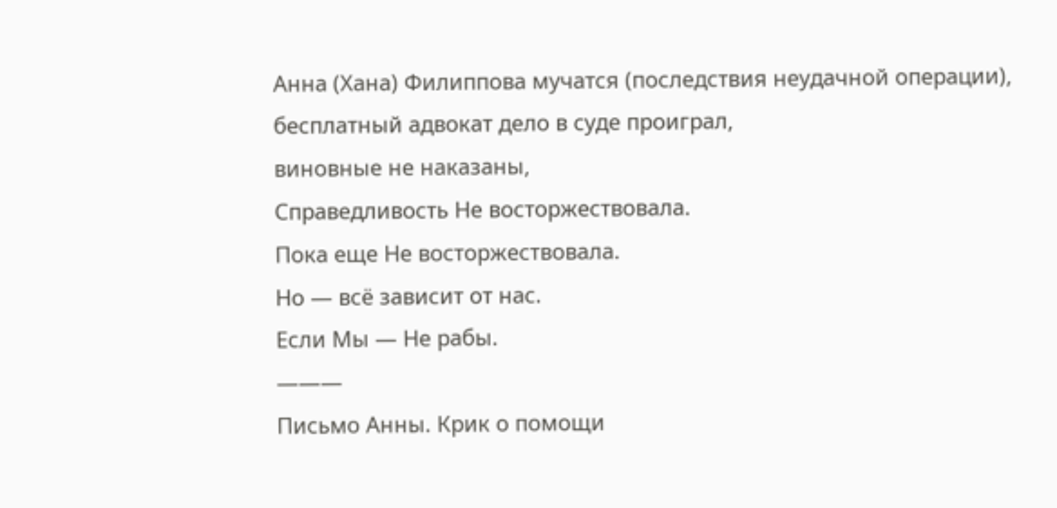Анна (Хана) Филиппова мучатся (последствия неудачной операции),
бесплатный адвокат дело в суде проиграл,
виновные не наказаны,
Справедливость Не восторжествовала.
Пока еще Не восторжествовала.
Но — всё зависит от нас.
Если Мы — Не рабы.
———
Письмо Анны. Крик о помощи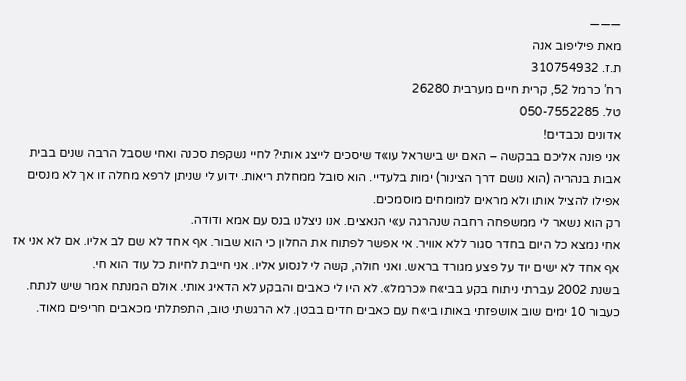———
מאת פיליפוב אנה
ת.ז. 310754932
רח’ כרמל 52, קרית חיים מערבית 26280
טל. 050-7552285
אדונים נכבדים!
אני פונה אליכם בבקשה – האם יש בישראל עו»ד שיסכים לייצג אותי? לחיי נשקפת סכנה ואחי שסבל הרבה שנים בבית אבות בנהריה (הוא נושם דרך הצינור) ימות בלעדיי. הוא סובל ממחלת ריאות. ידוע לי שניתן לרפא מחלה זו אך לא מנסים אפילו להציל אותו ולא מראים למומחים מוסמכים.
רק הוא נשאר לי ממשפחה רחבה שנהרגה ע»י הנאצים. אנו ניצלנו בנס עם אמא ודודה.
אחי נמצא כל היום בחדר סגור ללא אוויר. אי אפשר לפתוח את החלון כי הוא שבור. אף אחד לא שם לב אליו. אם לא אני אז אף אחד לא ישים יוד על פצע מגורד בראש. ואני חולה, קשה לי לנסוע אליו. אני חייבת לחיות כל עוד הוא חי.
בשנת 2002 עברתי ניתוח בקע בבי»ח «כרמל». לא היו לי כאבים והבקע לא הדאיג אותי. אולם המנתח אמר שיש לנתח.
כעבור 10 ימים שוב אושפזתי באותו בי»ח עם כאבים חדים בבטן. לא הרגשתי טוב, התפתלתי מכאבים חריפים מאוד.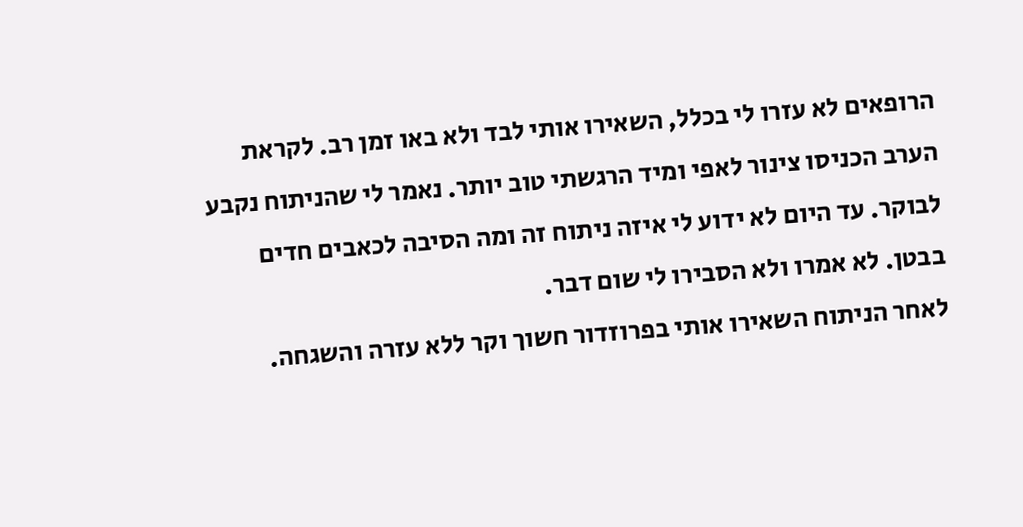הרופאים לא עזרו לי בכלל, השאירו אותי לבד ולא באו זמן רב. לקראת הערב הכניסו צינור לאפי ומיד הרגשתי טוב יותר. נאמר לי שהניתוח נקבע לבוקר. עד היום לא ידוע לי איזה ניתוח זה ומה הסיבה לכאבים חדים בבטן. לא אמרו ולא הסבירו לי שום דבר.
לאחר הניתוח השאירו אותי בפרוזדור חשוך וקר ללא עזרה והשגחה.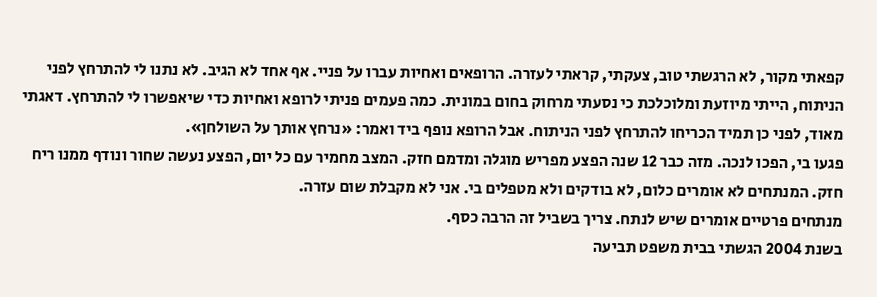קפאתי מקור, לא הרגשתי טוב, צעקתי, קראתי לעזרה. הרופאים ואחיות עברו על פניי. אף אחד לא הגיב. לא נתנו לי להתרחץ לפני הניתוח, הייתי מיוזעת ומלוכלכת כי נסעתי מרחוק בחום במונית. כמה פעמים פניתי לרופא ואחיות כדי שיאפשרו לי להתרחץ. דאגתי מאוד, לפני כן תמיד הכריחו להתרחץ לפני הניתוח. אבל הרופא נופף ביד ואמר: «נרחץ אותך על השולחן».
פגעו בי, הפכו לנכה. מזה כבר 12 שנה הפצע מפריש מוגלה ומדמם חזק. המצב מחמיר עם כל יום, הפצע נעשה שחור ונודף ממנו ריח חזק. המנתחים לא אומרים כלום, לא בודקים ולא מטפלים בי. אני לא מקבלת שום עזרה.
מנתחים פרטיים אומרים שיש לנתח. צריך בשביל זה הרבה כסף.
בשנת 2004 הגשתי בבית משפט תביעה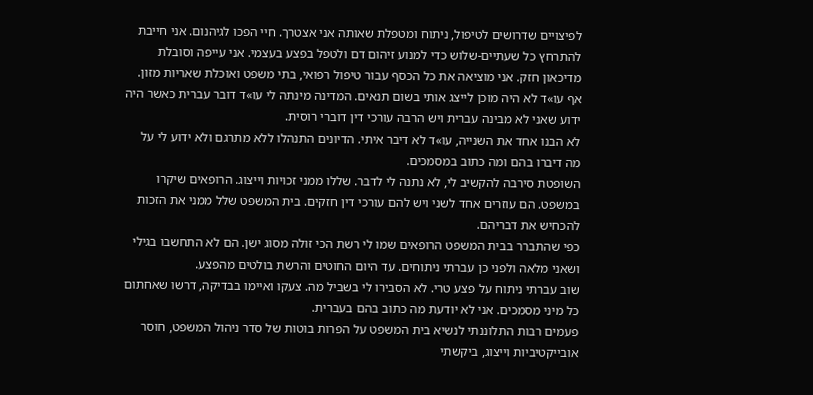לפיצויים שדרושים לטיפול, ניתוח ומטפלת שאותה אני אצטרך. חיי הפכו לגיהנום. אני חייבת להתרחץ כל שעתיים-שלוש כדי למנוע זיהום דם ולטפל בפצע בעצמי. אני עייפה וסובלת מדיכאון חזק. אני מוציאה את כל הכסף עבור טיפול רפואי, בתי משפט ואוכלת שאריות מזון.
אף עו»ד לא היה מוכן לייצג אותי בשום תנאים. המדינה מינתה לי עו»ד דובר עברית כאשר היה ידוע שאני לא מבינה עברית ויש הרבה עורכי דין דוברי רוסית.
לא הבנו אחד את השנייה, עו»ד לא דיבר איתי. הדיונים התנהלו ללא מתרגם ולא ידוע לי על מה דיברו בהם ומה כתוב במסמכים.
השופטת סירבה להקשיב לי, לא נתנה לי לדבר. שללו ממני זכויות וייצוג. הרופאים שיקרו במשפט. הם עוזרים אחד לשני ויש להם עורכי דין חזקים. בית המשפט שלל ממני את הזכות להכחיש את דבריהם.
כפי שהתברר בבית המשפט הרופאים שמו לי רשת הכי זולה מסוג ישן. הם לא התחשבו בגילי ושאני מלאה ולפני כן עברתי ניתוחים. עד היום החוטים והרשת בולטים מהפצע.
שוב עברתי ניתוח על פצע טרי. לא הסבירו לי בשביל מה. צעקו ואיימו בבדיקה, דרשו שאחתום כל מיני מסמכים. אני לא יודעת מה כתוב בהם בעברית.
פעמים רבות התלוננתי לנשיא בית המשפט על הפרות בוטות של סדר ניהול המשפט, חוסר אובייקטיביות וייצוג, ביקשתי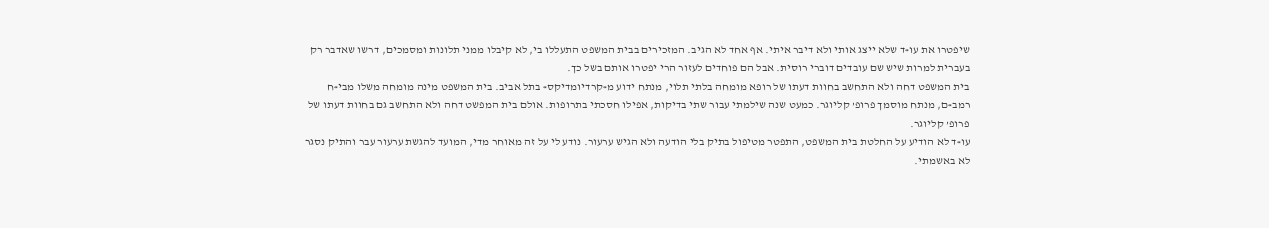שיפטרו את עו»ד שלא ייצג אותי ולא דיבר איתי. אף אחד לא הגיב. המזכירים בבית המשפט התעללו בי, לא קיבלו ממני תלונות ומסמכים, דרשו שאדבר רק בעברית למרות שיש שם עובדים דוברי רוסית. אבל הם פוחדים לעזור הרי יפטרו אותם בשל כך.
בית המשפט דחה ולא התחשב בחוות דעתו של רופא מומחה בלתי תלוי, מנתח ידוע מ»קרדיומדיקס» בתל אביב. בית המשפט מינה מומחה משלו מבי»ח רמב»ם, מנתח מוסמך פרופ’ קליוגר. כמעט שנה שילמתי עבור שתי בדיקות, אפילו חסכתי בתרופות. אולם בית המפשט דחה ולא התחשב גם בחוות דעתו של פרופ’ קליוגר.
עו»ד לא הודיע על החלטת בית המשפט, התפטר מטיפול בתיק בלי הודעה ולא הגיש ערעור. נודע לי על זה מאוחר מדי, המועד להגשת ערעור עבר והתיק נסגר לא באשמתי.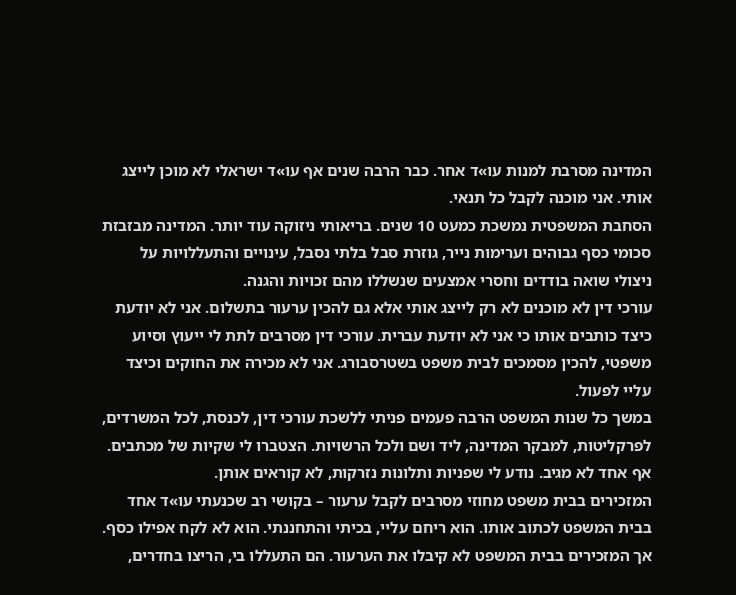המדינה מסרבת למנות עו»ד אחר. כבר הרבה שנים אף עו»ד ישראלי לא מוכן לייצג אותי. אני מוכנה לקבל כל תנאי.
הסחבת המשפטית נמשכת כמעט 10 שנים. בריאותי ניזוקה עוד יותר. המדינה מבזבזת סכומי כסף גבוהים וערימות נייר, גוזרת סבל בלתי נסבל, עינויים והתעללויות על ניצולי שואה בודדים וחסרי אמצעים שנשללו מהם זכויות והגנה.
עורכי דין לא מוכנים לא רק לייצג אותי אלא גם להכין ערעור בתשלום. אני לא יודעת כיצד כותבים אותו כי אני לא יודעת עברית. עורכי דין מסרבים לתת לי ייעוץ וסיוע משפטי, להכין מסמכים לבית משפט בשטרסבורג. אני לא מכירה את החוקים וכיצד עליי לפעול.
במשך כל שנות המשפט הרבה פעמים פניתי ללשכת עורכי דין, לכנסת, לכל המשרדים, לפרקליטות, למבקר המדינה, ליד ושם ולכל הרשויות. הצטברו לי שקיות של מכתבים. אף אחד לא מגיב. נודע לי שפניות ותלונות נזרקות, לא קוראים אותן.
המזכירים בבית משפט מחוזי מסרבים לקבל ערעור – בקושי רב שכנעתי עו»ד אחד בבית המשפט לכתוב אותו. הוא ריחם עליי, בכיתי והתחננתי. הוא לא לקח אפילו כסף. אך המזכירים בבית המשפט לא קיבלו את הערעור. הם התעללו בי, הריצו בחדרים,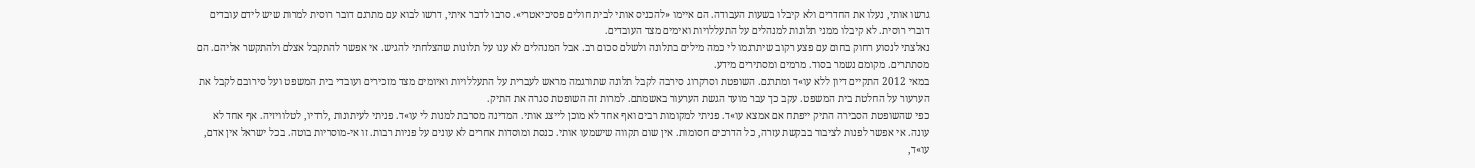גרשו אותי, נעלו את החדרים ולא קיבלו בשעות העבודה. הם איימו «להכניס אותי לבית חולים פסיכיאטרי». סרבו לדבר איתי, דרשו לבוא עם מתרגם דובר רוסית למרות שיש לידם עובדים דוברי רוסית. לא קיבלו ממני תלונות למנהלים על התעללויות ואימים מצד העובדים.
נאלצתי לנסוע רחוק בחום עם פצע רקוב שיתרגמו לי כמה מילים בתלונה ולשלם סכום רב. אבל המנהלים לא ענו על תלונות שהצלחתי להגיש. אי אפשר להתקבל אצלם ולהתקשר אליהם. הם מסתתרים. מקומם נשמר בסוד. מרמים ומסתירים מידע.
במאי 2012 התקיים דיון ללא עו»ד ומתרגם. השופטת וסרקרוג סירבה לקבל תלונה שתורגמה מראש לעברית על התעללויות ואיומים מצד מזכירים ועובדי בית המשפט ועל סירובם לקבל את הערעור על החלטת בית המשפט. עקב כך עבר מועד הגשת הערעור באשמתם. למרות זה השופטת סגרה את התיק.
כפי שהשופטת הסבירה התיק ייפתח אם אמצא עו»ד. פניתי למקומות רבים ואף אחד לא מוכן לייצג אותי. המדינה מסרבת למנות לי עו»ד. פניתי לעיתונות ,לרדיו, לטלוויזיה. אף אחד לא עונה. אי אפשר לפנות לציבור בבקשת עזרה, כל הדרכים חסומות. אין שום תקווה שישמעו אותי. כנסת ומוסדות אחרים לא עונים על פניות רבות. זו אי-מוסריות בוטה. בכל ישראל אין אדם, עו»ד,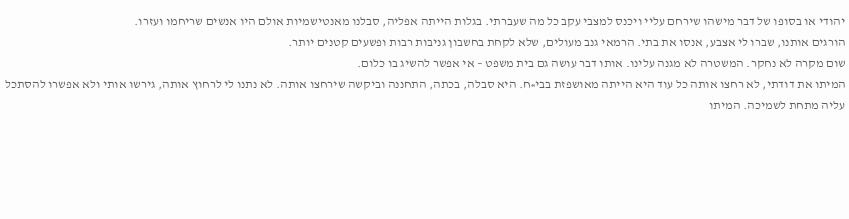יהודי או בסופו של דבר מישהו שירחם עליי ויכנס למצבי עקב כל מה שעברתי. בגלות הייתה אפליה, סבלנו מאנטישמיות אולם היו אנשים שריחמו ועזרו.
הורגים אותנו, שברו לי אצבע, אנסו את בתי. הרמאי גנב מעולים, שלא לקחת בחשבון גניבות רבות ופשעים קטנים יותר.
שום מקרה לא נחקר. המשטרה לא מגנה עלינו. אותו דבר עושה גם בית משפט – אי אפשר להשיג בו כלום.
המיתו את דודתי, לא רחצו אותה כל עוד היא הייתה מאושפזת בבי»ח. היא סבלה, בכתה, התחננה וביקשה שירחצו אותה. לא נתנו לי לרחוץ אותה, גירשו אותי ולא אפשרו להסתכל עליה מתחת לשמיכה. המיתו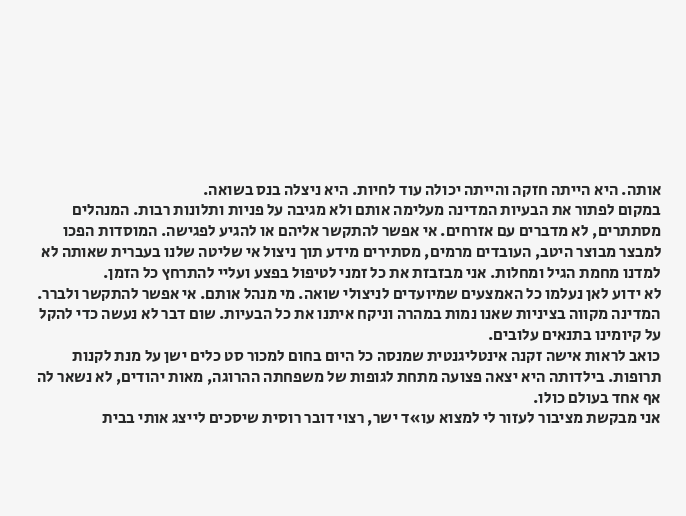אותה. היא הייתה חזקה והייתה יכולה עוד לחיות. היא ניצלה בנס בשואה.
במקום לפתור את הבעיות המדינה מעלימה אותם ולא מגיבה על פניות ותלונות רבות. המנהלים מסתתרים, לא מדברים עם אזרחים. אי אפשר להתקשר אליהם או להגיע לפגישה. המוסדות הפכו למבצר מבוצר היטב, העובדים מרמים, מסתירים מידע תוך ניצול אי שליטה שלנו בעברית שאותה לא למדנו מחמת הגיל ומחלות. אני מבזבזת את כל זמני לטיפול בפצע ועליי להתרחץ כל הזמן.
לא ידוע לאן נעלמו כל האמצעים שמיועדים לניצולי שואה. מי מנהל אותם. אי אפשר להתקשר ולברר. המדינה מקווה בציניות שאנו נמות במהרה וניקח איתנו את כל הבעיות. שום דבר לא נעשה כדי להקל על קיומינו בתנאים עלובים.
כואב לראות אישה זקנה אינטליגנטית שמנסה כל היום בחום למכור סט כלים ישן על מנת לקנות תרופות. בילדותה היא יצאה פצועה מתחת לגופות של משפחתה ההרוגה, מאות יהודים, לא נשאר לה אף אחד בעולם כולו.
אני מבקשת מציבור לעזור לי למצוא עו»ד ישר, רצוי דובר רוסית שיסכים לייצג אותי בבית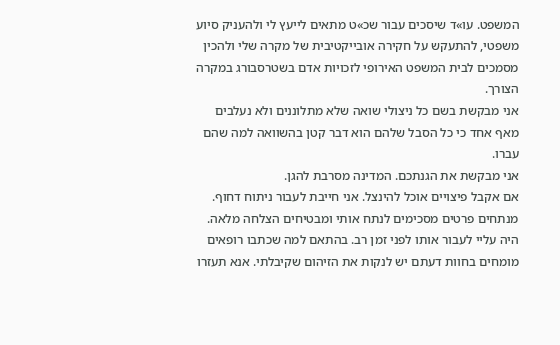המשפט. עו»ד שיסכים עבור שכ»ט מתאים לייעץ לי ולהעניק סיוע משפטי, להתעקש על חקירה אובייקטיבית של מקרה שלי ולהכין מסמכים לבית המשפט האירופי לזכויות אדם בשטרסבורג במקרה הצורך.
אני מבקשת בשם כל ניצולי שואה שלא מתלוננים ולא נעלבים מאף אחד כי כל הסבל שלהם הוא דבר קטן בהשוואה למה שהם עברו.
אני מבקשת את הגנתכם. המדינה מסרבת להגן.
אם אקבל פיצויים אוכל להינצל. אני חייבת לעבור ניתוח דחוף. מנתחים פרטים מסכימים לנתח אותי ומבטיחים הצלחה מלאה. היה עליי לעבור אותו לפני זמן רב. בהתאם למה שכתבו רופאים מומחים בחוות דעתם יש לנקות את הזיהום שקיבלתי. אנא תעזרו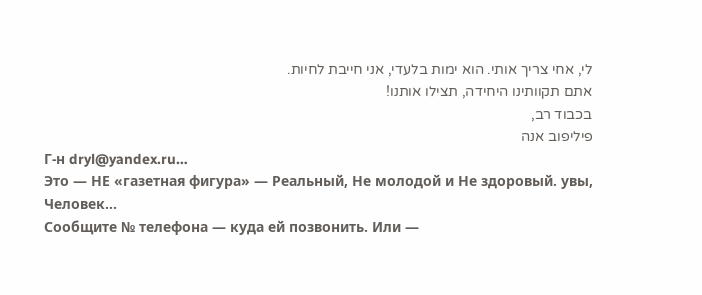לי, אחי צריך אותי. הוא ימות בלעדי, אני חייבת לחיות.
אתם תקוותינו היחידה, תצילו אותנו!
בכבוד רב,
פיליפוב אנה
Г-н dryl@yandex.ru…
Это — НЕ «газетная фигура» — Реальный, Не молодой и Не здоровый. увы, Человек…
Сообщите № телефона — куда ей позвонить. Или —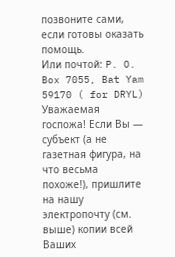позвоните сами, если готовы оказать помощь.
Или почтой: P. O. Box 7055, Bat Yam 59170 ( for DRYL)
Уважаемая госпожа! Если Вы — субъект (а не газетная фигура, на что весьма похоже!), пришлите на нашу электропочту (см. выше) копии всей Ваших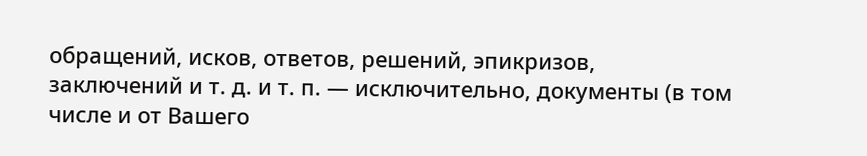обращений, исков, ответов, решений, эпикризов, заключений и т. д. и т. п. — исключительно, документы (в том числе и от Вашего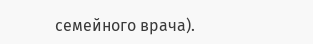семейного врача).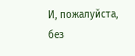И, пожалуйста, без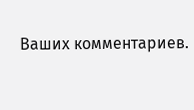Ваших комментариев.